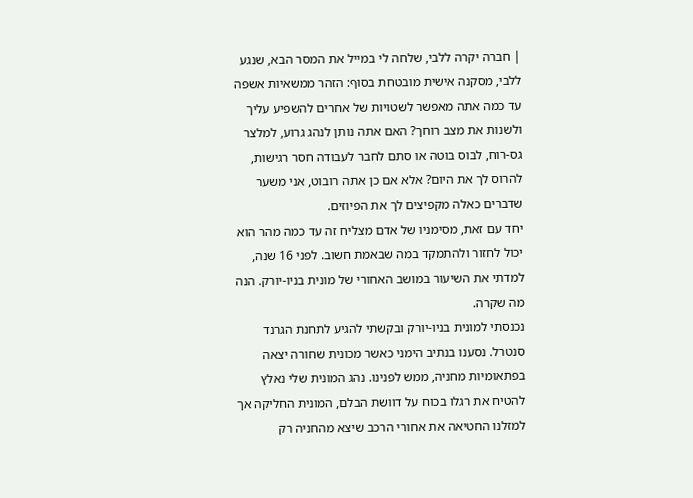| חברה יקרה ללבי, שלחה לי במייל את המסר הבא, שנגע ללבי, מסקנה אישית מובטחת בסוף: הזהר ממשאיות אשפה עד כמה אתה מאפשר לשטויות של אחרים להשפיע עליך ולשנות את מצב רוחך? האם אתה נותן לנהג גרוע, למלצר גס-רוח, לבוס בוטה או סתם לחבר לעבודה חסר רגישות, להרוס לך את היום? אלא אם כן אתה רובוט, אני משער שדברים כאלה מקפיצים לך את הפיוזים.
יחד עם זאת, מסימניו של אדם מצליח זה עד כמה מהר הוא יכול לחזור ולהתמקד במה שבאמת חשוב. לפני 16 שנה, למדתי את השיעור במושב האחורי של מונית בניו-יורק. הנה מה שקרה.
נכנסתי למונית בניו-יורק ובקשתי להגיע לתחנת הגרנד סנטרל. נסענו בנתיב הימני כאשר מכונית שחורה יצאה בפתאומיות מחניה, ממש לפנינו. נהג המונית שלי נאלץ להטיח את רגלו בכוח על דוושת הבלם, המונית החליקה אך למזלנו החטיאה את אחורי הרכב שיצא מהחניה רק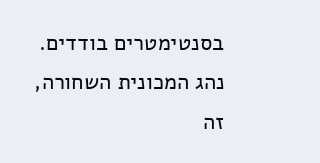בסנטימטרים בודדים. נהג המכונית השחורה, זה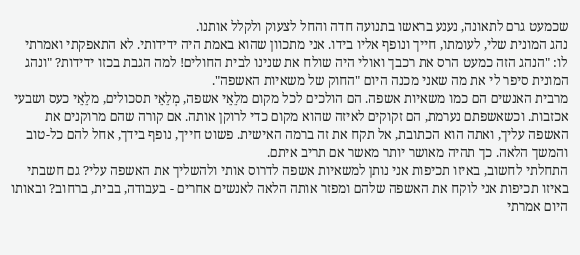שכמעט גרם לתאונה, נענע בראשו בתנועה חדה והחל לצעוק ולקלל אותנו.
נהג המונית שלי, לעומתו, חייך ונופף אליו בידו. אני מתכוון שהוא באמת היה ידידותי. לא התאפקתי ואמרתי לו: "הנהג הזה כמעט הרס את רכבך ואולי היה שולח את שנינו לבית החולים! למה הגבת בכזו ידידות? "ונהג המונית סיפר לי את מה שאני מכנה היום "החוק של משאיות האשפה".
מרבית האנשים הם כמו משאיות אשפה. הם הולכים לכל מקום מלֵאֵי אשפה, מְלֵאֵי תסכולים, מלֵאֵי כעס ושבעי אכזבות. וכשאשפתם נערמת, הם זקוקים לאיזה שהוא מקום כדי לרוקן אותה. אם קורה שהם מרוקנים את האשפה עליך, ואתה הוא הכתובת, אל תקח את זה ברמה האישית. פשוט חייך, נופף בידך, אחל להם כל-טוב והמשך הלאה. כך תהיה מאושר יותר מאשר אם תריב איתם.
התחלתי לחשוב, באיזו תכיפות אני נותן למשאיות אשפה לדרוס אותי ולהשליך את האשפה עלי? גם חשבתי באיזו תכיפות אני לוקח את האשפה שלהם ומפזר אותה הלאה לאנשים אחרים - בעבודה, בבית, ברחוב? ובאותו היום אמרתי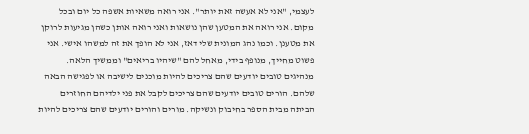לעצמי, "אני לא אעשה זאת יותר". אני רואה משאיות אשפה כל יום ובכל מקום. אני רואה את המטען שהן נושאות ואני רואה אותן כשהן מגיעות לרוקן את מטענן. וכמו נהג המונית שלי דאז, אני לא הופך את זה למשהו אישי. אני פשוט מחייך, מנופף בידי, מאחל להם "שיהיו בריאים" וממשיך הלאה.
מנהיגים טובים יודעים שהם צריכים להיות מוכנים לישיבה או לפגישה הבאה שלהם. הורים טובים יודעים שהם צריכים לקבל את פני ילדיהם החוזרים הביתה מבית הספר בחיבוק ונשיקה. מורים והורים יודעים שהם צריכים להיות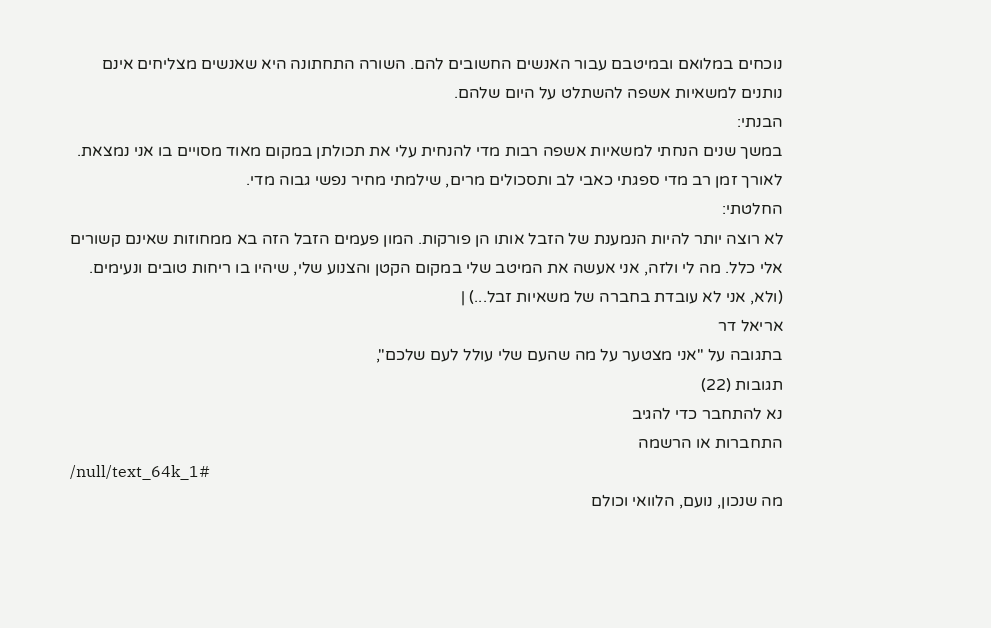נוכחים במלואם ובמיטבם עבור האנשים החשובים להם. השורה התחתונה היא שאנשים מצליחים אינם נותנים למשאיות אשפה להשתלט על היום שלהם.
הבנתי:
במשך שנים הנחתי למשאיות אשפה רבות מדי להנחית עלי את תכולתן במקום מאוד מסויים בו אני נמצאת. לאורך זמן רב מדי ספגתי כאבי לב ותסכולים מרים, שילמתי מחיר נפשי גבוה מדי.
החלטתי:
לא רוצה יותר להיות הנמענת של הזבל אותו הן פורקות. המון פעמים הזבל הזה בא ממחוזות שאינם קשורים אלי כלל. מה לי ולזה, אני אעשה את המיטב שלי במקום הקטן והצנוע שלי, שיהיו בו ריחות טובים ונעימים.
(ולא, אני לא עובדת בחברה של משאיות זבל...) |
אריאל דר
בתגובה על "אני מצטער על מה שהעם שלי עולל לעם שלכם",
תגובות (22)
נא להתחבר כדי להגיב
התחברות או הרשמה
/null/text_64k_1#
מה שנכון, נועם, הלוואי וכולם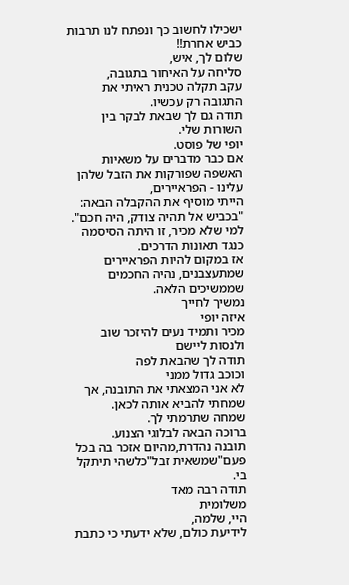ישכילו לחשוב כך ונפתח לנו תרבות כביש אחרת!!
שלום לך, איש,
סליחה על האיחור בתגובה,
עקב תקלה טכנית ראיתי את התגובה רק עכשיו.
תודה גם לך שבאת לבקר בין השורות שלי.
יופי של פוסט.
אם כבר מדברים על משאיות האשפה שפורקות את הזבל שלהן עלינו - הפראיירים,
הייתי מוסיף את ההקבלה הבאה: "בכביש אל תהיה צודק, היה חכם".
למי שלא מכיר, זו היתה הסיסמה כנגד תאונות הדרכים.
אז במקום להיות הפראיירים שמתעצבנים, נהיה החכמים שממשיכים הלאה.
נמשיך לחייך
איזה יופי
מכיר ותמיד נעים להיזכר שוב ולנסות ליישם
תודה לך שהבאת לפה
וכוכב גדול ממני
לא אני המצאתי את התובנה, אך שמחתי להביא אותה לכאן.
שמחה שתרמתי לך.
ברוכה הבאה לבלוגי הצנוע.
תובנה נהדרת,מהיום אזכר בה בכל פעם"שמשאית זבל"כלשהי תיתקל בי.
תודה רבה מאד
משלומית
היי, שלמה,
לידיעת כולם, שלא ידעתי כי כתבת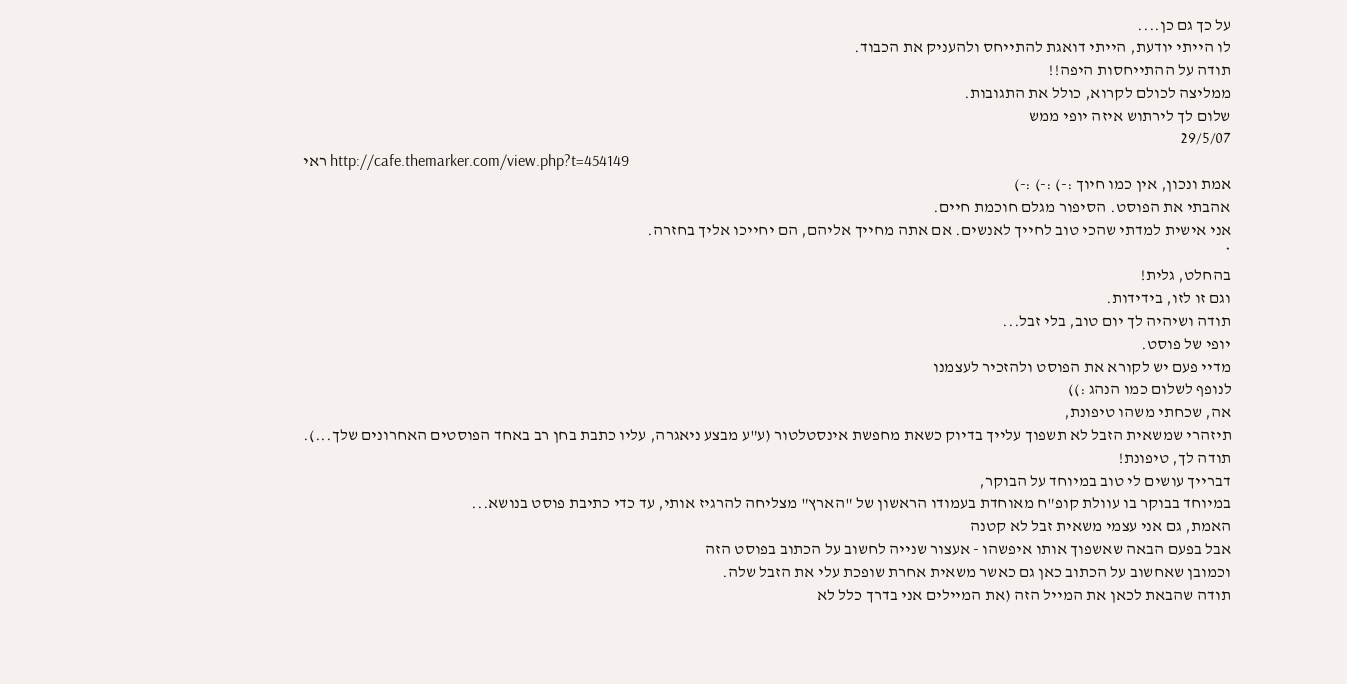על כך גם כן....
לו הייתי יודעת, הייתי דואגת להתייחס ולהעניק את הכבוד.
תודה על ההתייחסות היפה!!
ממליצה לכולם לקרוא, כולל את התגובות.
שלום לך לירתוש איזה יופי ממש
29/5/07
ראי http://cafe.themarker.com/view.php?t=454149
אמת ונכון, אין כמו חיוך :-) :-) :-)
אהבתי את הפוסט. הסיפור מגלם חוכמת חיים.
אני אישית למדתי שהכי טוב לחייך לאנשים. אם אתה מחייך אליהם, הם יחייכו אליך בחזרה.
*
בהחלט, גלית!
וגם זו לזו, בידידות.
תודה ושיהיה לך יום טוב, בלי זבל...
יופי של פוסט.
מדיי פעם יש לקורא את הפוסט ולהזכיר לעצמנו
לנופף לשלום כמו הנהג :))
אה, שכחתי משהו טיפונת,
תיזהרי שמשאית הזבל לא תשפוך עלייך בדיוק כשאת מחפשת אינסטלטור (ע"ע מבצע ניאגרה, עליו כתבת בחן רב באחד הפוסטים האחרונים שלך...).
תודה לך, טיפונת!
דברייך עושים לי טוב במיוחד על הבוקר,
במיוחד בבוקר בו עוולת קופ"ח מאוחדת בעמודו הראשון של "הארץ" מצליחה להרגיז אותי, עד כדי כתיבת פוסט בנושא...
האמת, גם אני עצמי משאית זבל לא קטנה
אבל בפעם הבאה שאשפוך אותו איפשהו - אעצור שנייה לחשוב על הכתוב בפוסט הזה
וכמובן שאחשוב על הכתוב כאן גם כאשר משאית אחרת שופכת עלי את הזבל שלה.
תודה שהבאת לכאן את המייל הזה (את המיילים אני בדרך כלל לא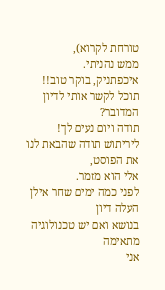טורחת לקרוא),
ממש נהניתי.
איכפתניק, בוקר טוב!!
תוכל לקשר אותי לדיון המדובר?
תודה ויום נעים לך!
ליריתוש תודה שהבאת לנו את הפוסט,
אלי הוא מזמר.
לפני כמה ימים שחר אילן העלה דיון
בנושא ואם יש טכנולוגיה מתאימה
אני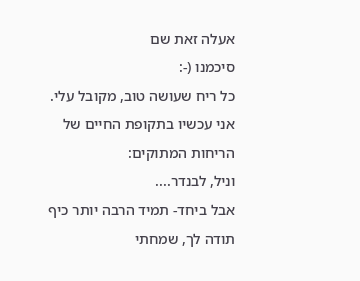אעלה זאת שם
סיכמנו (-:
כל ריח שעושה טוב, מקובל עלי.
אני עכשיו בתקופת החיים של הריחות המתוקים:
וניל, לבנדר....
אבל ביחד- תמיד הרבה יותר כיף
תודה לך, שמחתי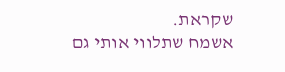שקראת.
אשמח שתלווי אותי גם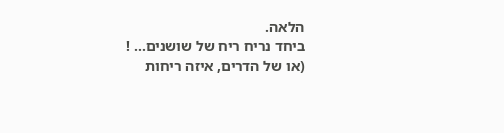הלאה.
ביחד נריח ריח של שושנים... !
(או של הדרים, איזה ריחות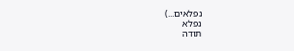נפלאים...)
נפלא
תודה